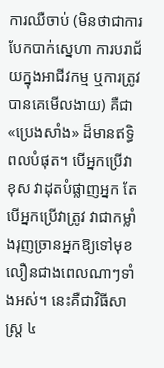ការឈឺចាប់ (មិនថាជាការបែកបាក់ស្នេហា ការបរាជ័យក្នុងអាជីវកម្ម ឬការត្រូវបានគេមើលងាយ) គឺជា «ប្រេងសាំង» ដ៏មានឥទ្ធិពលបំផុត។ បើអ្នកប្រើវាខុស វាដុតបំផ្លាញអ្នក តែបើអ្នកប្រើវាត្រូវ វាជាកម្លាំងរុញច្រានអ្នកឱ្យទៅមុខលឿនជាងពេលណាៗទាំងអស់។ នេះគឺជាវិធីសាស្រ្ត ៤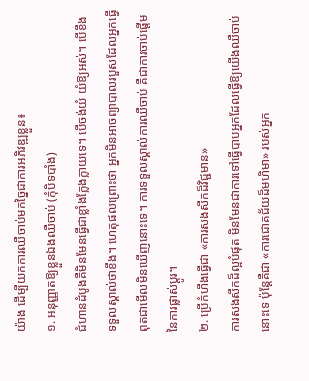យ៉ាង ដើម្បីយកការឈឺចាប់មកច្នៃជាការអភិវឌ្ឍខ្លួន៖
១. អនុញ្ញាតឱ្យខ្លួនឯងឈឺចាប់ (កុំបិទបាំង)
ជំហានដំបូងគឺមិនមែនធ្វើជាខ្លាំងក្លែងក្លាយទេ។ បើចង់យំ យំឱ្យអស់។ បើខឹង ទទួលស្គាល់ថាខឹង។ ហេតុផលព្រោះថា អ្នកមិនអាចព្យាបាលរបួសដែលអ្នកធ្វើពុតជាមើលមិនឃើញនោះទេ។ ការទទួលស្គាល់ការឈឺចាប់ គឺជាការចាប់ផ្តើមនៃការផ្លាស់ប្តូរ។
២. ប្រើកំហឹងធ្វើជា «ការសងសឹកដ៏វិជ្ជមាន»
ការសងសឹកដ៏ល្អបំផុត មិនមែនជាការទៅធ្វើបាបអ្នកដែលធ្វើឱ្យយើងឈឺចាប់នោះទេ ប៉ុន្តែគឺជា «ការជោគជ័យដ៏មហិមា» របស់អ្នក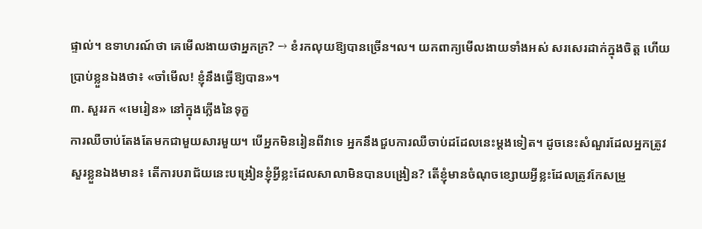ផ្ទាល់។ ឧទាហរណ៍ថា គេមើលងាយថាអ្នកក្រ? → ខំរកលុយឱ្យបានច្រើន។ល។ យកពាក្យមើលងាយទាំងអស់ សរសេរដាក់ក្នុងចិត្ត ហើយប្រាប់ខ្លួនឯងថា៖ «ចាំមើល! ខ្ញុំនឹងធ្វើឱ្យបាន»។
៣. សួររក «មេរៀន» នៅក្នុងភ្លើងនៃទុក្ខ
ការឈឺចាប់តែងតែមកជាមួយសារមួយ។ បើអ្នកមិនរៀនពីវាទេ អ្នកនឹងជួបការឈឺចាប់ដដែលនេះម្តងទៀត។ ដូចនេះសំណួរដែលអ្នកត្រូវសួរខ្លួនឯងមាន៖ តើការបរាជ័យនេះបង្រៀនខ្ញុំអ្វីខ្លះដែលសាលាមិនបានបង្រៀន? តើខ្ញុំមានចំណុចខ្សោយអ្វីខ្លះដែលត្រូវកែសម្រួ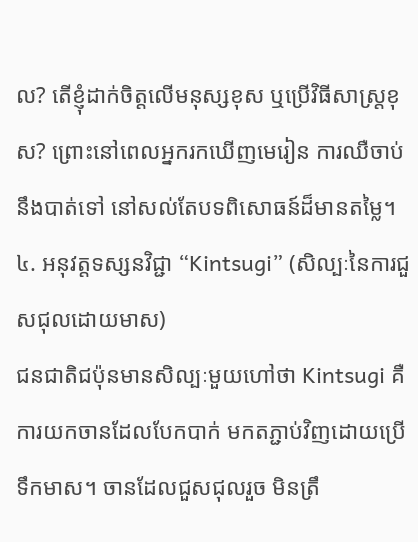ល? តើខ្ញុំដាក់ចិត្តលើមនុស្សខុស ឬប្រើវិធីសាស្រ្តខុស? ព្រោះនៅពេលអ្នករកឃើញមេរៀន ការឈឺចាប់នឹងបាត់ទៅ នៅសល់តែបទពិសោធន៍ដ៏មានតម្លៃ។
៤. អនុវត្តទស្សនវិជ្ជា “Kintsugi” (សិល្បៈនៃការជួសជុលដោយមាស)
ជនជាតិជប៉ុនមានសិល្បៈមួយហៅថា Kintsugi គឺការយកចានដែលបែកបាក់ មកតភ្ជាប់វិញដោយប្រើទឹកមាស។ ចានដែលជួសជុលរួច មិនត្រឹ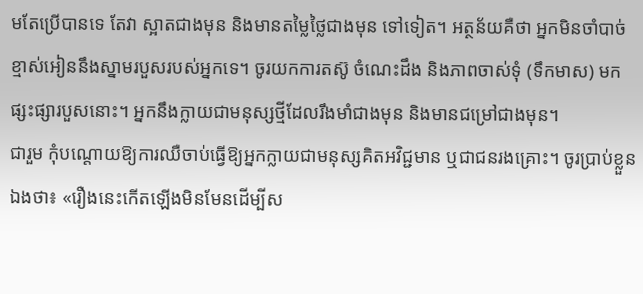មតែប្រើបានទេ តែវា ស្អាតជាងមុន និងមានតម្លៃថ្លៃជាងមុន ទៅទៀត។ អត្ថន័យគឺថា អ្នកមិនចាំបាច់ខ្មាស់អៀននឹងស្នាមរបួសរបស់អ្នកទេ។ ចូរយកការតស៊ូ ចំណេះដឹង និងភាពចាស់ទុំ (ទឹកមាស) មកផ្សះផ្សារបួសនោះ។ អ្នកនឹងក្លាយជាមនុស្សថ្មីដែលរឹងមាំជាងមុន និងមានជម្រៅជាងមុន។
ជារួម កុំបណ្តោយឱ្យការឈឺចាប់ធ្វើឱ្យអ្នកក្លាយជាមនុស្សគិតអវិជ្ជមាន ឬជាជនរងគ្រោះ។ ចូរប្រាប់ខ្លួនឯងថា៖ «រឿងនេះកើតឡើងមិនមែនដើម្បីស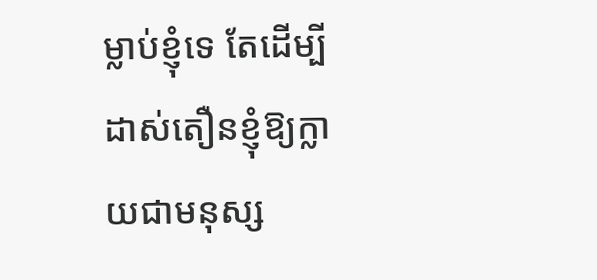ម្លាប់ខ្ញុំទេ តែដើម្បីដាស់តឿនខ្ញុំឱ្យក្លាយជាមនុស្ស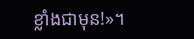ខ្លាំងជាមុន!»។